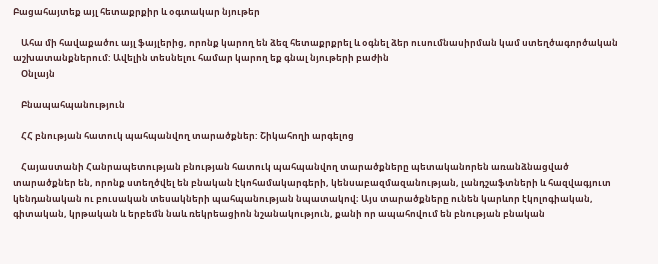Բացահայտեք այլ հետաքրքիր և օգտակար նյութեր

    Ահա մի հավաքածու այլ ֆայլերից, որոնք կարող են ձեզ հետաքրքրել և օգնել ձեր ուսումնասիրման կամ ստեղծագործական աշխատանքներում: Ավելին տեսնելու համար կարող եք գնալ նյութերի բաժին
    Օնլայն

    Բնապահպանություն

    ՀՀ բնության հատուկ պահպանվող տարածքներ: Շիկահողի արգելոց

    Հայաստանի Հանրապետության բնության հատուկ պահպանվող տարածքները պետականորեն առանձնացված տարածքներ են, որոնք ստեղծվել են բնական էկոհամակարգերի, կենսաբազմազանության, լանդշաֆտների և հազվագյուտ կենդանական ու բուսական տեսակների պահպանության նպատակով։ Այս տարածքները ունեն կարևոր էկոլոգիական, գիտական, կրթական և երբեմն նաև ռեկրեացիոն նշանակություն, քանի որ ապահովում են բնության բնական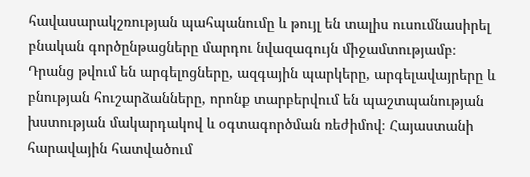հավասարակշռության պահպանումը և թույլ են տալիս ուսումնասիրել բնական գործընթացները մարդու նվազագույն միջամտությամբ։ Դրանց թվում են արգելոցները, ազգային պարկերը, արգելավայրերը և բնության հուշարձանները, որոնք տարբերվում են պաշտպանության խստության մակարդակով և օգտագործման ռեժիմով։ Հայաստանի հարավային հատվածում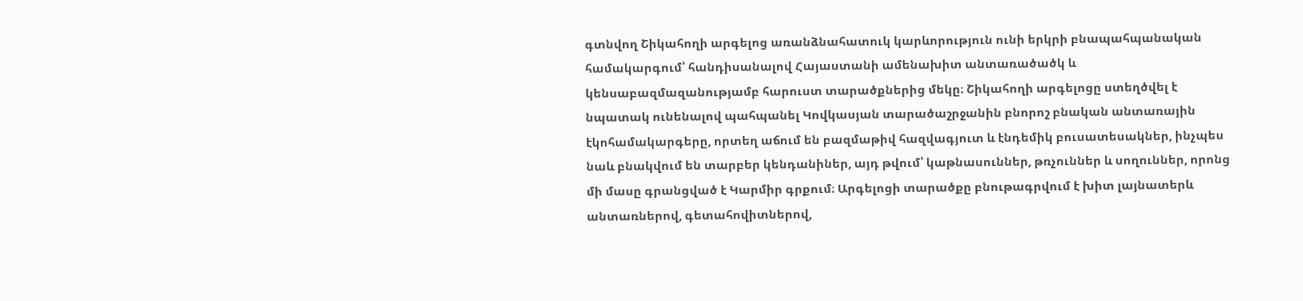գտնվող Շիկահողի արգելոց առանձնահատուկ կարևորություն ունի երկրի բնապահպանական համակարգում՝ հանդիսանալով Հայաստանի ամենախիտ անտառածածկ և կենսաբազմազանությամբ հարուստ տարածքներից մեկը։ Շիկահողի արգելոցը ստեղծվել է նպատակ ունենալով պահպանել Կովկասյան տարածաշրջանին բնորոշ բնական անտառային էկոհամակարգերը, որտեղ աճում են բազմաթիվ հազվագյուտ և էնդեմիկ բուսատեսակներ, ինչպես նաև բնակվում են տարբեր կենդանիներ, այդ թվում՝ կաթնասուններ, թռչուններ և սողուններ, որոնց մի մասը գրանցված է Կարմիր գրքում։ Արգելոցի տարածքը բնութագրվում է խիտ լայնատերև անտառներով, գետահովիտներով,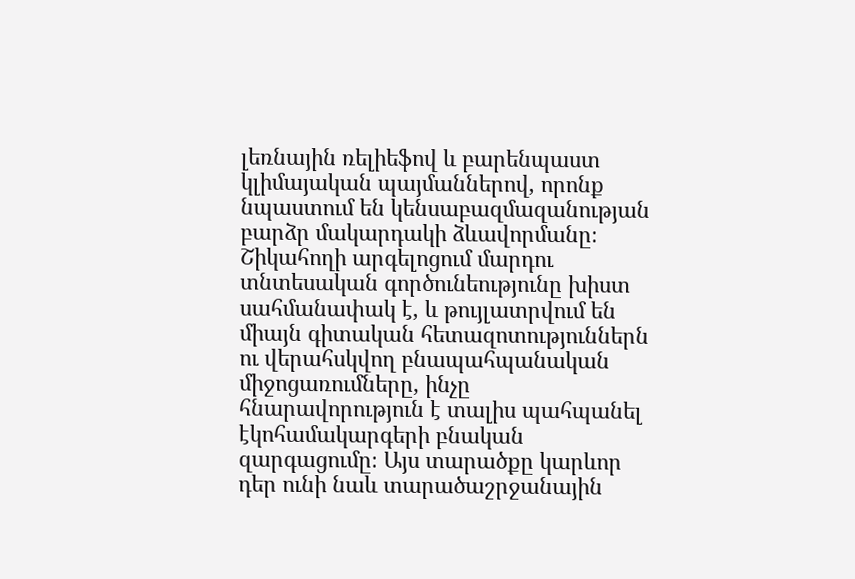լեռնային ռելիեֆով և բարենպաստ կլիմայական պայմաններով, որոնք նպաստում են կենսաբազմազանության բարձր մակարդակի ձևավորմանը։ Շիկահողի արգելոցում մարդու տնտեսական գործունեությունը խիստ սահմանափակ է, և թույլատրվում են միայն գիտական հետազոտություններն ու վերահսկվող բնապահպանական միջոցառումները, ինչը հնարավորություն է տալիս պահպանել էկոհամակարգերի բնական զարգացումը։ Այս տարածքը կարևոր դեր ունի նաև տարածաշրջանային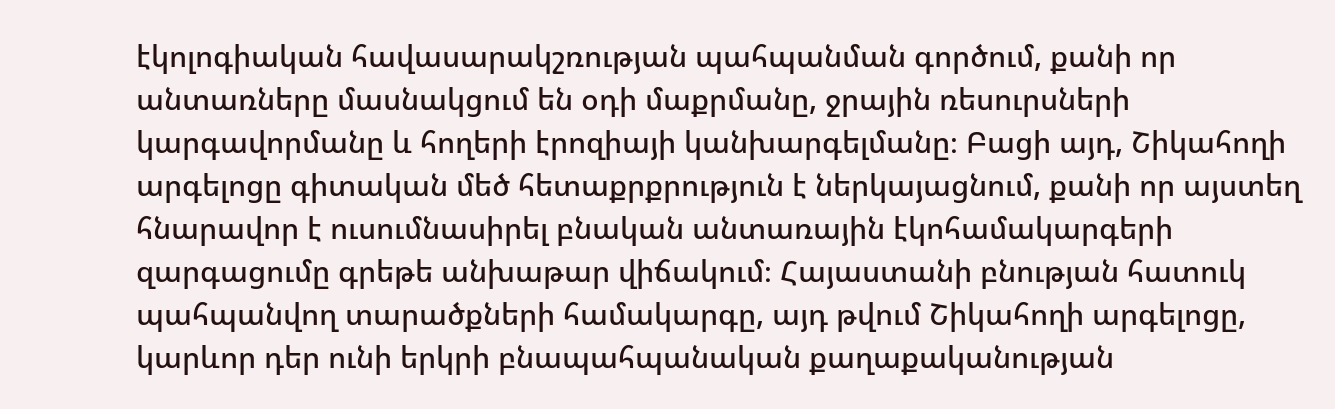էկոլոգիական հավասարակշռության պահպանման գործում, քանի որ անտառները մասնակցում են օդի մաքրմանը, ջրային ռեսուրսների կարգավորմանը և հողերի էրոզիայի կանխարգելմանը։ Բացի այդ, Շիկահողի արգելոցը գիտական մեծ հետաքրքրություն է ներկայացնում, քանի որ այստեղ հնարավոր է ուսումնասիրել բնական անտառային էկոհամակարգերի զարգացումը գրեթե անխաթար վիճակում։ Հայաստանի բնության հատուկ պահպանվող տարածքների համակարգը, այդ թվում Շիկահողի արգելոցը, կարևոր դեր ունի երկրի բնապահպանական քաղաքականության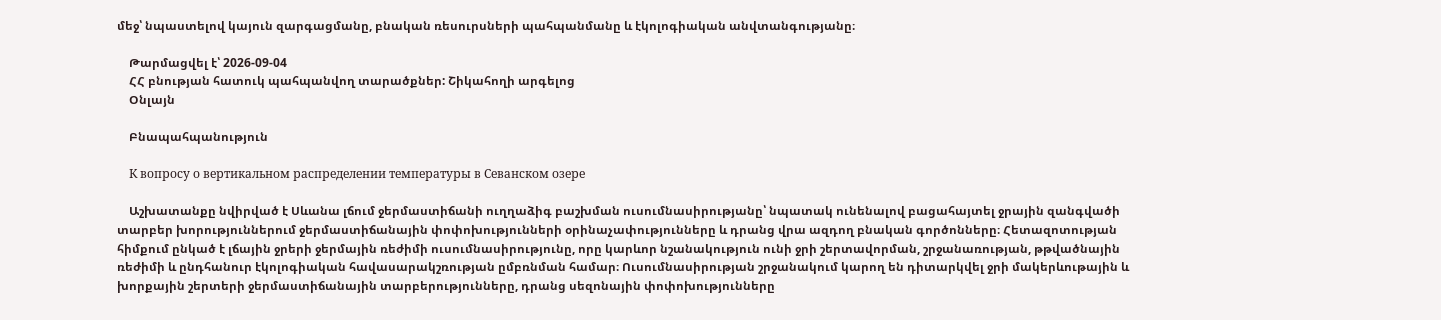մեջ՝ նպաստելով կայուն զարգացմանը, բնական ռեսուրսների պահպանմանը և էկոլոգիական անվտանգությանը։

    Թարմացվել է՝ 2026-09-04
    ՀՀ բնության հատուկ պահպանվող տարածքներ: Շիկահողի արգելոց
    Օնլայն

    Բնապահպանություն

    К вопросу о вертикальном распределении температуры в Севанском озере

    Աշխատանքը նվիրված է Սևանա լճում ջերմաստիճանի ուղղաձիգ բաշխման ուսումնասիրությանը՝ նպատակ ունենալով բացահայտել ջրային զանգվածի տարբեր խորություններում ջերմաստիճանային փոփոխությունների օրինաչափությունները և դրանց վրա ազդող բնական գործոնները։ Հետազոտության հիմքում ընկած է լճային ջրերի ջերմային ռեժիմի ուսումնասիրությունը, որը կարևոր նշանակություն ունի ջրի շերտավորման, շրջանառության, թթվածնային ռեժիմի և ընդհանուր էկոլոգիական հավասարակշռության ըմբռնման համար։ Ուսումնասիրության շրջանակում կարող են դիտարկվել ջրի մակերևութային և խորքային շերտերի ջերմաստիճանային տարբերությունները, դրանց սեզոնային փոփոխությունները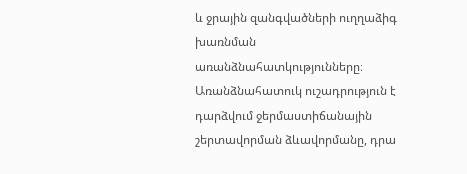և ջրային զանգվածների ուղղաձիգ խառնման առանձնահատկությունները։ Առանձնահատուկ ուշադրություն է դարձվում ջերմաստիճանային շերտավորման ձևավորմանը, դրա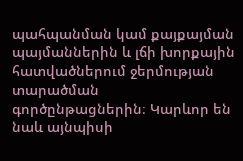պահպանման կամ քայքայման պայմաններին և լճի խորքային հատվածներում ջերմության տարածման գործընթացներին։ Կարևոր են նաև այնպիսի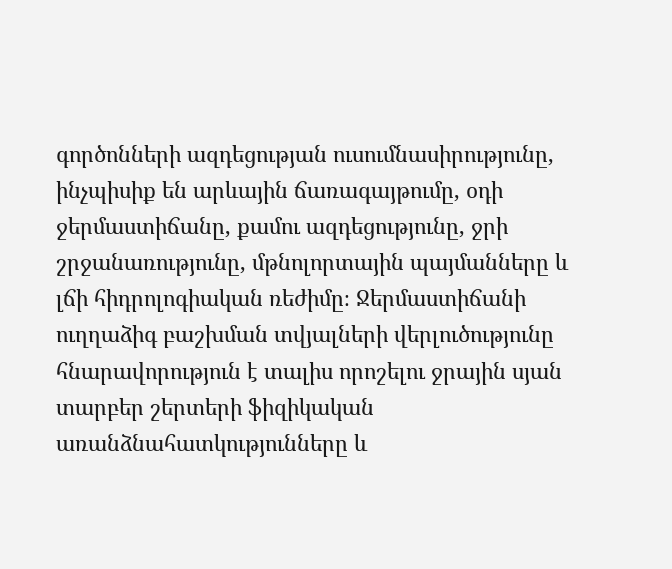գործոնների ազդեցության ուսումնասիրությունը, ինչպիսիք են արևային ճառագայթումը, օդի ջերմաստիճանը, քամու ազդեցությունը, ջրի շրջանառությունը, մթնոլորտային պայմանները և լճի հիդրոլոգիական ռեժիմը։ Ջերմաստիճանի ուղղաձիգ բաշխման տվյալների վերլուծությունը հնարավորություն է տալիս որոշելու ջրային սյան տարբեր շերտերի ֆիզիկական առանձնահատկությունները և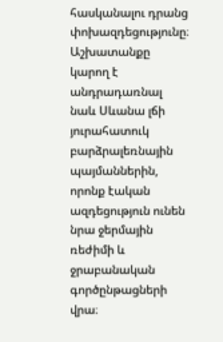հասկանալու դրանց փոխազդեցությունը։ Աշխատանքը կարող է անդրադառնալ նաև Սևանա լճի յուրահատուկ բարձրալեռնային պայմաններին, որոնք էական ազդեցություն ունեն նրա ջերմային ռեժիմի և ջրաբանական գործընթացների վրա։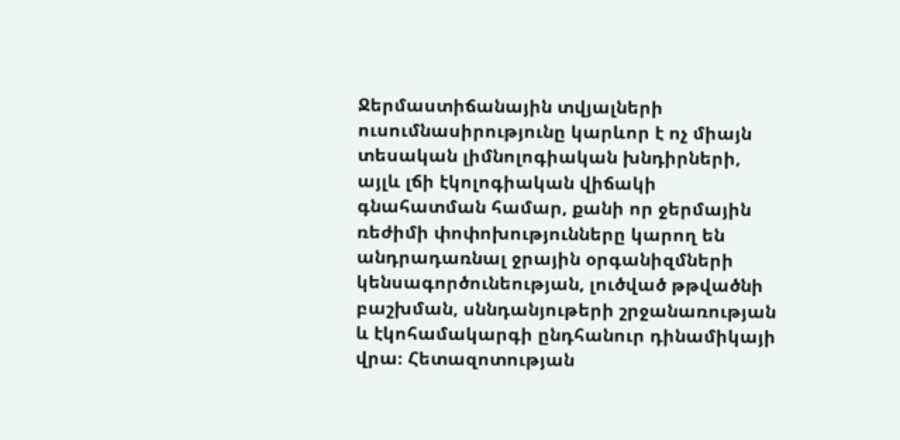Ջերմաստիճանային տվյալների ուսումնասիրությունը կարևոր է ոչ միայն տեսական լիմնոլոգիական խնդիրների, այլև լճի էկոլոգիական վիճակի գնահատման համար, քանի որ ջերմային ռեժիմի փոփոխությունները կարող են անդրադառնալ ջրային օրգանիզմների կենսագործունեության, լուծված թթվածնի բաշխման, սննդանյութերի շրջանառության և էկոհամակարգի ընդհանուր դինամիկայի վրա։ Հետազոտության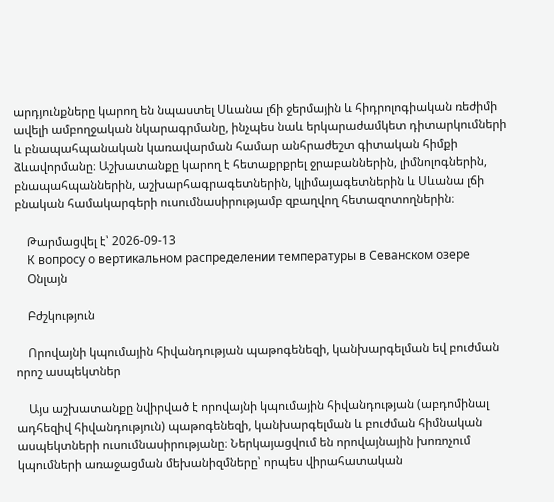արդյունքները կարող են նպաստել Սևանա լճի ջերմային և հիդրոլոգիական ռեժիմի ավելի ամբողջական նկարագրմանը, ինչպես նաև երկարաժամկետ դիտարկումների և բնապահպանական կառավարման համար անհրաժեշտ գիտական հիմքի ձևավորմանը։ Աշխատանքը կարող է հետաքրքրել ջրաբաններին, լիմնոլոգներին, բնապահպաններին, աշխարհագրագետներին, կլիմայագետներին և Սևանա լճի բնական համակարգերի ուսումնասիրությամբ զբաղվող հետազոտողներին։

    Թարմացվել է՝ 2026-09-13
    К вопросу о вертикальном распределении температуры в Севанском озере
    Օնլայն

    Բժշկություն

    Որովայնի կպումային հիվանդության պաթոգենեզի, կանխարգելման եվ բուժման որոշ ասպեկտներ

    Այս աշխատանքը նվիրված է որովայնի կպումային հիվանդության (աբդոմինալ ադհեզիվ հիվանդություն) պաթոգենեզի, կանխարգելման և բուժման հիմնական ասպեկտների ուսումնասիրությանը։ Ներկայացվում են որովայնային խոռոչում կպումների առաջացման մեխանիզմները՝ որպես վիրահատական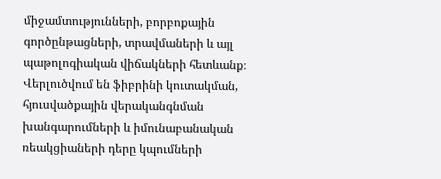միջամտությունների, բորբոքային գործընթացների, տրավմաների և այլ պաթոլոգիական վիճակների հետևանք։ Վերլուծվում են ֆիբրինի կուտակման, հյուսվածքային վերականգնման խանգարումների և իմունաբանական ռեակցիաների դերը կպումների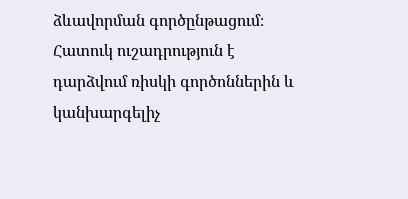ձևավորման գործընթացում։ Հատուկ ուշադրություն է դարձվում ռիսկի գործոններին և կանխարգելիչ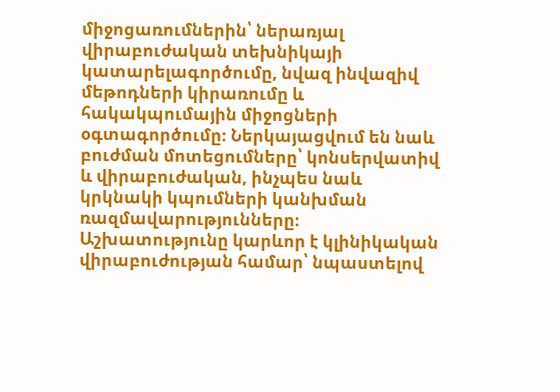միջոցառումներին՝ ներառյալ վիրաբուժական տեխնիկայի կատարելագործումը, նվազ ինվազիվ մեթոդների կիրառումը և հակակպումային միջոցների օգտագործումը։ Ներկայացվում են նաև բուժման մոտեցումները՝ կոնսերվատիվ և վիրաբուժական, ինչպես նաև կրկնակի կպումների կանխման ռազմավարությունները։ Աշխատությունը կարևոր է կլինիկական վիրաբուժության համար՝ նպաստելով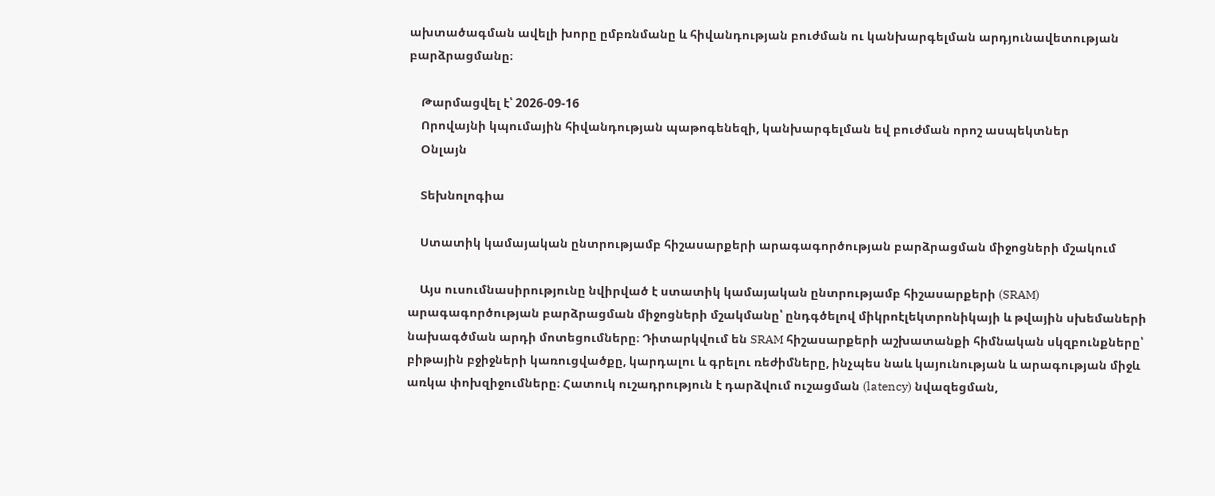ախտածագման ավելի խորը ըմբռնմանը և հիվանդության բուժման ու կանխարգելման արդյունավետության բարձրացմանը։

    Թարմացվել է՝ 2026-09-16
    Որովայնի կպումային հիվանդության պաթոգենեզի, կանխարգելման եվ բուժման որոշ ասպեկտներ
    Օնլայն

    Տեխնոլոգիա

    Ստատիկ կամայական ընտրությամբ հիշասարքերի արագագործության բարձրացման միջոցների մշակում

    Այս ուսումնասիրությունը նվիրված է ստատիկ կամայական ընտրությամբ հիշասարքերի (SRAM) արագագործության բարձրացման միջոցների մշակմանը՝ ընդգծելով միկրոէլեկտրոնիկայի և թվային սխեմաների նախագծման արդի մոտեցումները։ Դիտարկվում են SRAM հիշասարքերի աշխատանքի հիմնական սկզբունքները՝ բիթային բջիջների կառուցվածքը, կարդալու և գրելու ռեժիմները, ինչպես նաև կայունության և արագության միջև առկա փոխզիջումները։ Հատուկ ուշադրություն է դարձվում ուշացման (latency) նվազեցման,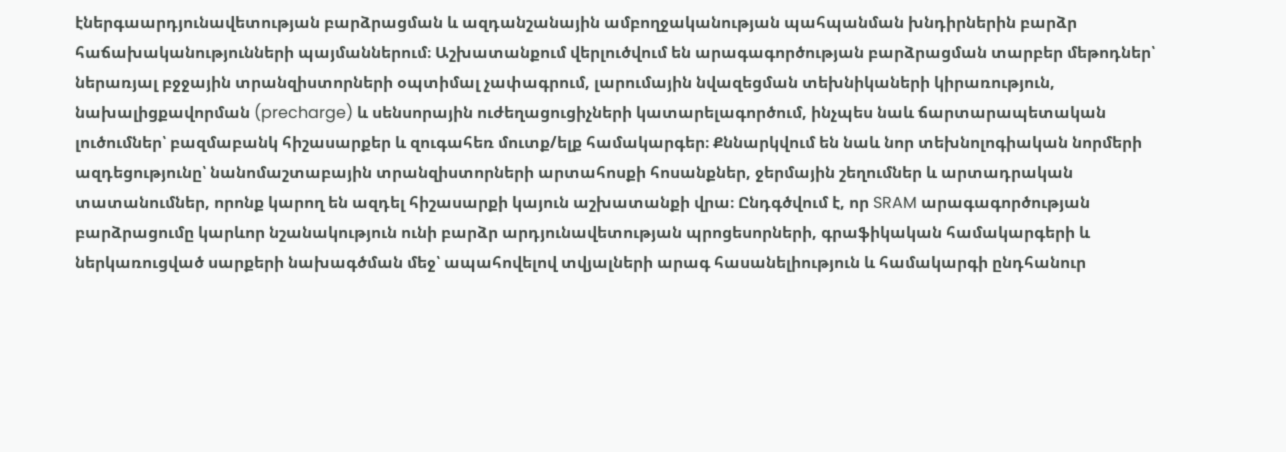էներգաարդյունավետության բարձրացման և ազդանշանային ամբողջականության պահպանման խնդիրներին բարձր հաճախականությունների պայմաններում։ Աշխատանքում վերլուծվում են արագագործության բարձրացման տարբեր մեթոդներ՝ ներառյալ բջջային տրանզիստորների օպտիմալ չափագրում, լարումային նվազեցման տեխնիկաների կիրառություն, նախալիցքավորման (precharge) և սենսորային ուժեղացուցիչների կատարելագործում, ինչպես նաև ճարտարապետական լուծումներ՝ բազմաբանկ հիշասարքեր և զուգահեռ մուտք/ելք համակարգեր։ Քննարկվում են նաև նոր տեխնոլոգիական նորմերի ազդեցությունը՝ նանոմաշտաբային տրանզիստորների արտահոսքի հոսանքներ, ջերմային շեղումներ և արտադրական տատանումներ, որոնք կարող են ազդել հիշասարքի կայուն աշխատանքի վրա։ Ընդգծվում է, որ SRAM արագագործության բարձրացումը կարևոր նշանակություն ունի բարձր արդյունավետության պրոցեսորների, գրաֆիկական համակարգերի և ներկառուցված սարքերի նախագծման մեջ՝ ապահովելով տվյալների արագ հասանելիություն և համակարգի ընդհանուր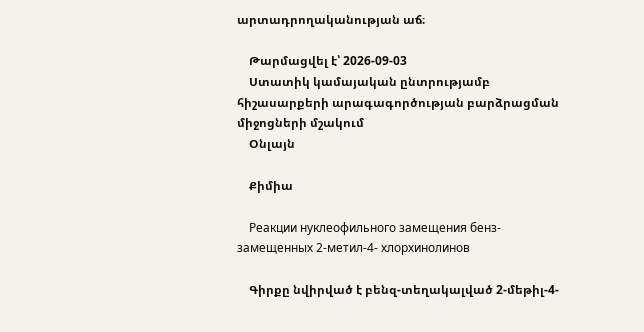արտադրողականության աճ։

    Թարմացվել է՝ 2026-09-03
    Ստատիկ կամայական ընտրությամբ հիշասարքերի արագագործության բարձրացման միջոցների մշակում
    Օնլայն

    Քիմիա

    Реакции нуклеофильного замещения бенз-замещенных 2-метил-4- хлорхинолинов

    Գիրքը նվիրված է բենզ-տեղակալված 2-մեթիլ-4-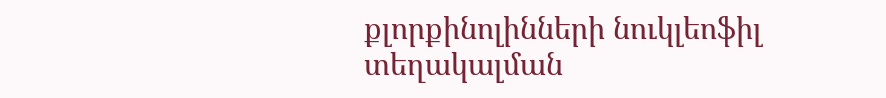քլորքինոլինների նուկլեոֆիլ տեղակալման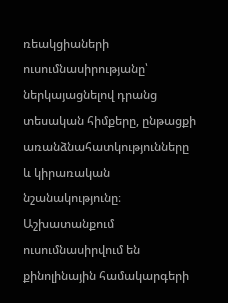ռեակցիաների ուսումնասիրությանը՝ ներկայացնելով դրանց տեսական հիմքերը, ընթացքի առանձնահատկությունները և կիրառական նշանակությունը։ Աշխատանքում ուսումնասիրվում են քինոլինային համակարգերի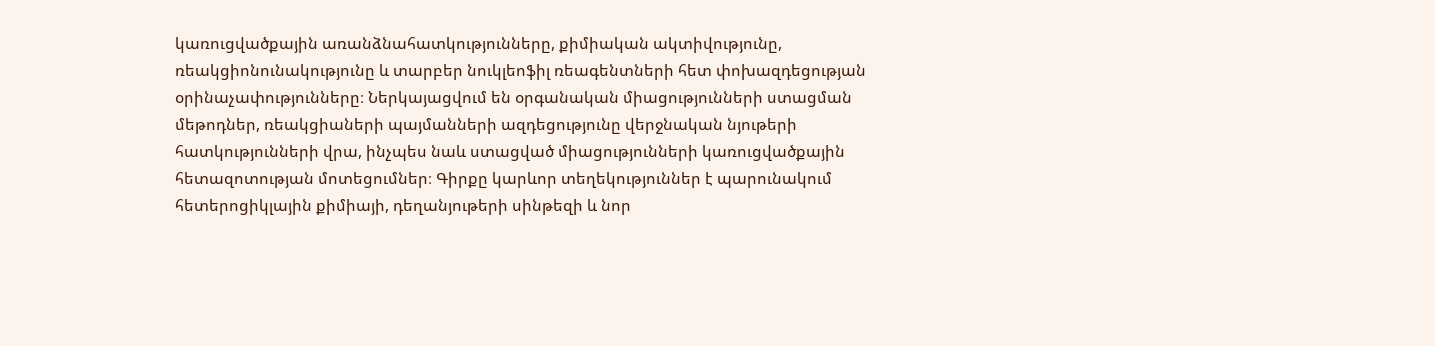կառուցվածքային առանձնահատկությունները, քիմիական ակտիվությունը, ռեակցիոնունակությունը և տարբեր նուկլեոֆիլ ռեագենտների հետ փոխազդեցության օրինաչափությունները։ Ներկայացվում են օրգանական միացությունների ստացման մեթոդներ, ռեակցիաների պայմանների ազդեցությունը վերջնական նյութերի հատկությունների վրա, ինչպես նաև ստացված միացությունների կառուցվածքային հետազոտության մոտեցումներ։ Գիրքը կարևոր տեղեկություններ է պարունակում հետերոցիկլային քիմիայի, դեղանյութերի սինթեզի և նոր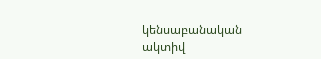կենսաբանական ակտիվ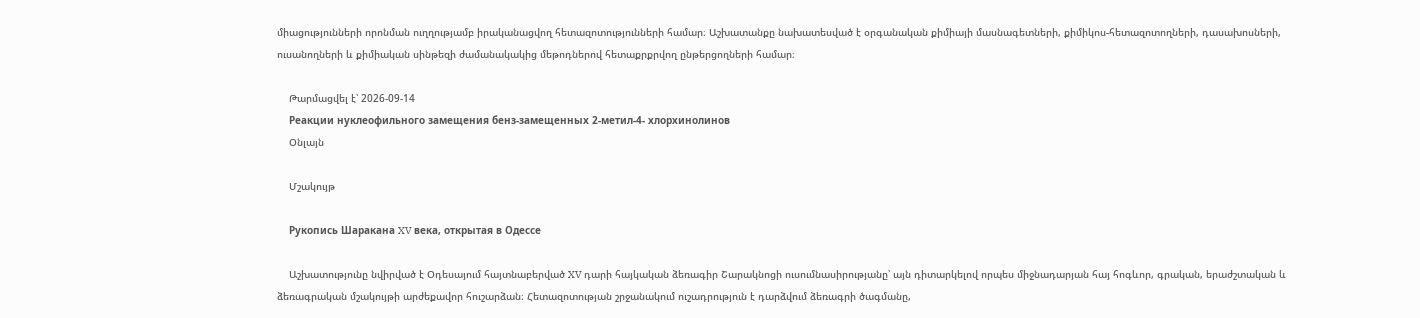միացությունների որոնման ուղղությամբ իրականացվող հետազոտությունների համար։ Աշխատանքը նախատեսված է օրգանական քիմիայի մասնագետների, քիմիկոս-հետազոտողների, դասախոսների, ուսանողների և քիմիական սինթեզի ժամանակակից մեթոդներով հետաքրքրվող ընթերցողների համար։

    Թարմացվել է՝ 2026-09-14
    Реакции нуклеофильного замещения бенз-замещенных 2-метил-4- хлорхинолинов
    Օնլայն

    Մշակույթ

    Рукопись Шаракана XV века, открытая в Одессе

    Աշխատությունը նվիրված է Օդեսայում հայտնաբերված XV դարի հայկական ձեռագիր Շարակնոցի ուսումնասիրությանը՝ այն դիտարկելով որպես միջնադարյան հայ հոգևոր, գրական, երաժշտական և ձեռագրական մշակույթի արժեքավոր հուշարձան։ Հետազոտության շրջանակում ուշադրություն է դարձվում ձեռագրի ծագմանը,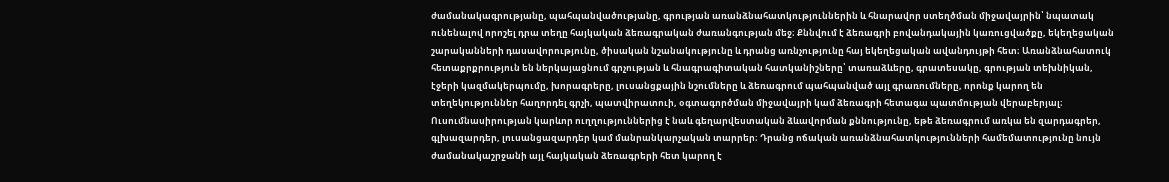ժամանակագրությանը, պահպանվածությանը, գրության առանձնահատկություններին և հնարավոր ստեղծման միջավայրին՝ նպատակ ունենալով որոշել դրա տեղը հայկական ձեռագրական ժառանգության մեջ։ Քննվում է ձեռագրի բովանդակային կառուցվածքը, եկեղեցական շարականների դասավորությունը, ծիսական նշանակությունը և դրանց առնչությունը հայ եկեղեցական ավանդույթի հետ։ Առանձնահատուկ հետաքրքրություն են ներկայացնում գրչության և հնագրագիտական հատկանիշները՝ տառաձևերը, գրատեսակը, գրության տեխնիկան, էջերի կազմակերպումը, խորագրերը, լուսանցքային նշումները և ձեռագրում պահպանված այլ գրառումները, որոնք կարող են տեղեկություններ հաղորդել գրչի, պատվիրատուի, օգտագործման միջավայրի կամ ձեռագրի հետագա պատմության վերաբերյալ։ Ուսումնասիրության կարևոր ուղղություններից է նաև գեղարվեստական ձևավորման քննությունը, եթե ձեռագրում առկա են զարդագրեր, գլխազարդեր, լուսանցազարդեր կամ մանրանկարչական տարրեր։ Դրանց ոճական առանձնահատկությունների համեմատությունը նույն ժամանակաշրջանի այլ հայկական ձեռագրերի հետ կարող է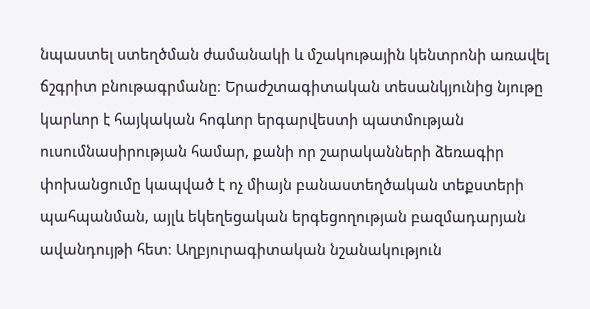նպաստել ստեղծման ժամանակի և մշակութային կենտրոնի առավել ճշգրիտ բնութագրմանը։ Երաժշտագիտական տեսանկյունից նյութը կարևոր է հայկական հոգևոր երգարվեստի պատմության ուսումնասիրության համար, քանի որ շարականների ձեռագիր փոխանցումը կապված է ոչ միայն բանաստեղծական տեքստերի պահպանման, այլև եկեղեցական երգեցողության բազմադարյան ավանդույթի հետ։ Աղբյուրագիտական նշանակություն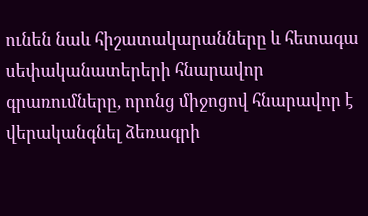ունեն նաև հիշատակարանները և հետագա սեփականատերերի հնարավոր գրառումները, որոնց միջոցով հնարավոր է վերականգնել ձեռագրի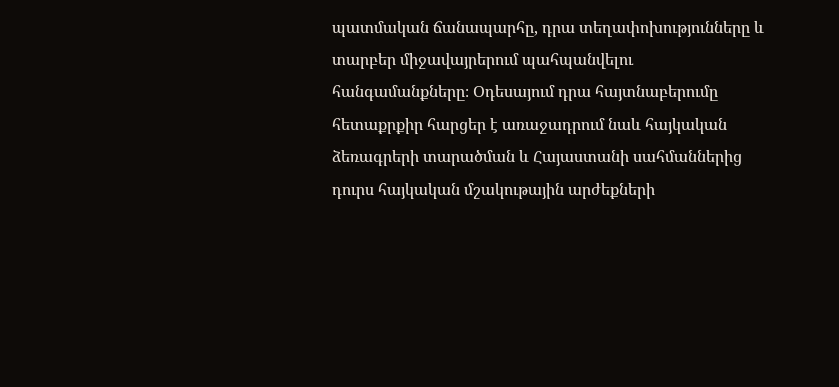պատմական ճանապարհը, դրա տեղափոխությունները և տարբեր միջավայրերում պահպանվելու հանգամանքները։ Օդեսայում դրա հայտնաբերումը հետաքրքիր հարցեր է առաջադրում նաև հայկական ձեռագրերի տարածման և Հայաստանի սահմաններից դուրս հայկական մշակութային արժեքների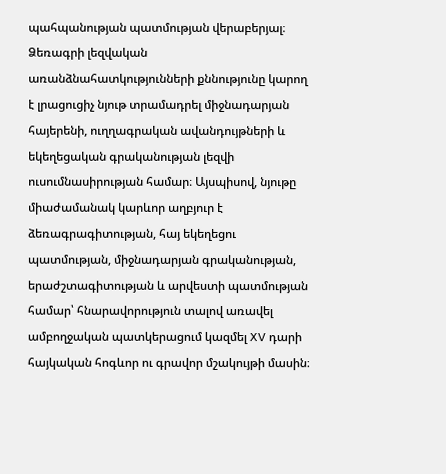պահպանության պատմության վերաբերյալ։ Ձեռագրի լեզվական առանձնահատկությունների քննությունը կարող է լրացուցիչ նյութ տրամադրել միջնադարյան հայերենի, ուղղագրական ավանդույթների և եկեղեցական գրականության լեզվի ուսումնասիրության համար։ Այսպիսով, նյութը միաժամանակ կարևոր աղբյուր է ձեռագրագիտության, հայ եկեղեցու պատմության, միջնադարյան գրականության, երաժշտագիտության և արվեստի պատմության համար՝ հնարավորություն տալով առավել ամբողջական պատկերացում կազմել XV դարի հայկական հոգևոր ու գրավոր մշակույթի մասին։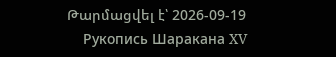Թարմացվել է՝ 2026-09-19
    Рукопись Шаракана XV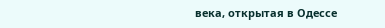века, открытая в Одессе